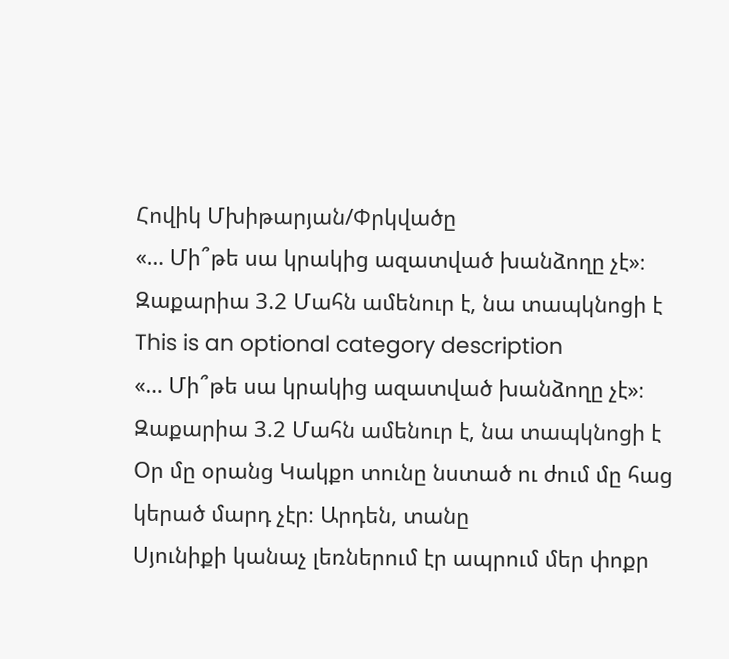Հովիկ Մխիթարյան/Փրկվածը
«… Մի՞թե սա կրակից ազատված խանձողը չէ»։ Զաքարիա 3.2 Մահն ամենուր է, նա տապկնոցի է
This is an optional category description
«… Մի՞թե սա կրակից ազատված խանձողը չէ»։ Զաքարիա 3.2 Մահն ամենուր է, նա տապկնոցի է
Օր մը օրանց Կակքո տունը նստած ու ժում մը հաց կերած մարդ չէր։ Արդեն, տանը
Սյունիքի կանաչ լեռներում էր ապրում մեր փոքր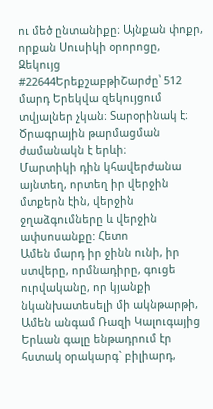ու մեծ ընտանիքը։ Այնքան փոքր, որքան Սուսիկի օրորոցը,
Զեկույց #22644ԵրեքշաբթիՇարժը՝ 512 մարդ Երեկվա զեկույցում տվյալներ չկան։ Տարօրինակ է։ Ծրագրային թարմացման ժամանակն է երևի։
Մարտիկի դին կհավերժանա այնտեղ, որտեղ իր վերջին մտքերն էին, վերջին ջղաձգումները և վերջին ափսոսանքը: Հետո
Ամեն մարդ իր ջինն ունի, իր ստվերը, որմնադիրը, գուցե ուրվականը, որ կյանքի նկանխատեսելի մի ակնթարթի,
Ամեն անգամ Ռազի Կալուգայից Երևան գալը ենթադրում էր հստակ օրակարգ` բիլիարդ,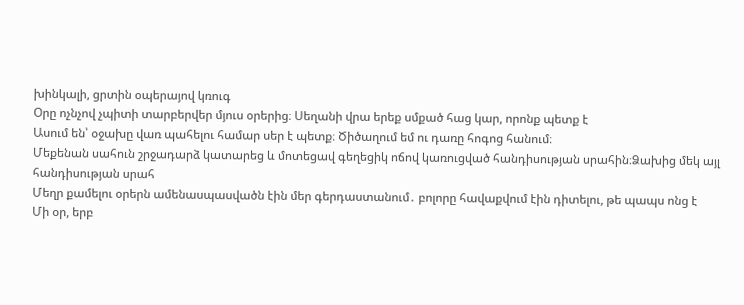խինկալի, ցրտին օպերայով կռուգ
Օրը ոչնչով չպիտի տարբերվեր մյուս օրերից։ Սեղանի վրա երեք սմքած հաց կար, որոնք պետք է
Ասում են՝ օջախը վառ պահելու համար սեր է պետք։ Ծիծաղում եմ ու դառը հոգոց հանում։
Մեքենան սահուն շրջադարձ կատարեց և մոտեցավ գեղեցիկ ոճով կառուցված հանդիսության սրահին։Ձախից մեկ այլ հանդիսության սրահ
Մեղր քամելու օրերն ամենասպասվածն էին մեր գերդաստանում․ բոլորը հավաքվում էին դիտելու, թե պապս ոնց է
Մի օր, երբ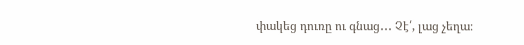փակեց դուռը ու գնաց․․․ Չէ՛, լաց չեղա։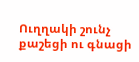Ուղղակի շունչ քաշեցի ու գնացի